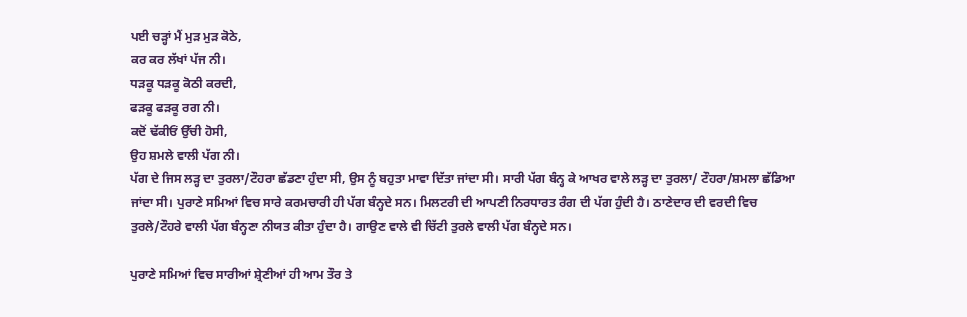ਪਈ ਚੜ੍ਹਾਂ ਮੈਂ ਮੁੜ ਮੁੜ ਕੋਠੇ,
ਕਰ ਕਰ ਲੱਖਾਂ ਪੱਜ ਨੀ।
ਧੜਕੂ ਧੜਕੂ ਕੋਠੀ ਕਰਦੀ,
ਫੜਕੂ ਫੜਕੂ ਰਗ ਨੀ।
ਕਦੋਂ ਢੱਕੀਓਂ ਉੱਚੀ ਹੋਸੀ,
ਉਹ ਸ਼ਮਲੇ ਵਾਲੀ ਪੱਗ ਨੀ।
ਪੱਗ ਦੇ ਜਿਸ ਲੜ੍ਹ ਦਾ ਤੁਰਲਾ/ਟੌਹਰਾ ਛੱਡਣਾ ਹੁੰਦਾ ਸੀ, ਉਸ ਨੂੰ ਬਹੁਤਾ ਮਾਵਾ ਦਿੱਤਾ ਜਾਂਦਾ ਸੀ। ਸਾਰੀ ਪੱਗ ਬੰਨ੍ਹ ਕੇ ਆਖਰ ਵਾਲੇ ਲੜ੍ਹ ਦਾ ਤੁਰਲਾ/ ਟੌਹਰਾ/ਸ਼ਮਲਾ ਛੱਡਿਆ ਜਾਂਦਾ ਸੀ। ਪੁਰਾਣੇ ਸਮਿਆਂ ਵਿਚ ਸਾਰੇ ਕਰਮਚਾਰੀ ਹੀ ਪੱਗ ਬੰਨ੍ਹਦੇ ਸਨ। ਮਿਲਟਰੀ ਦੀ ਆਪਣੀ ਨਿਰਧਾਰਤ ਰੰਗ ਦੀ ਪੱਗ ਹੁੰਦੀ ਹੈ। ਠਾਣੇਦਾਰ ਦੀ ਵਰਦੀ ਵਿਚ ਤੁਰਲੇ/ਟੌਹਰੇ ਵਾਲੀ ਪੱਗ ਬੰਨ੍ਹਣਾ ਨੀਯਤ ਕੀਤਾ ਹੁੰਦਾ ਹੈ। ਗਾਉਣ ਵਾਲੇ ਵੀ ਚਿੱਟੀ ਤੁਰਲੇ ਵਾਲੀ ਪੱਗ ਬੰਨ੍ਹਦੇ ਸਨ।

ਪੁਰਾਣੇ ਸਮਿਆਂ ਵਿਚ ਸਾਰੀਆਂ ਸ਼੍ਰੇਣੀਆਂ ਹੀ ਆਮ ਤੌਰ ਤੇ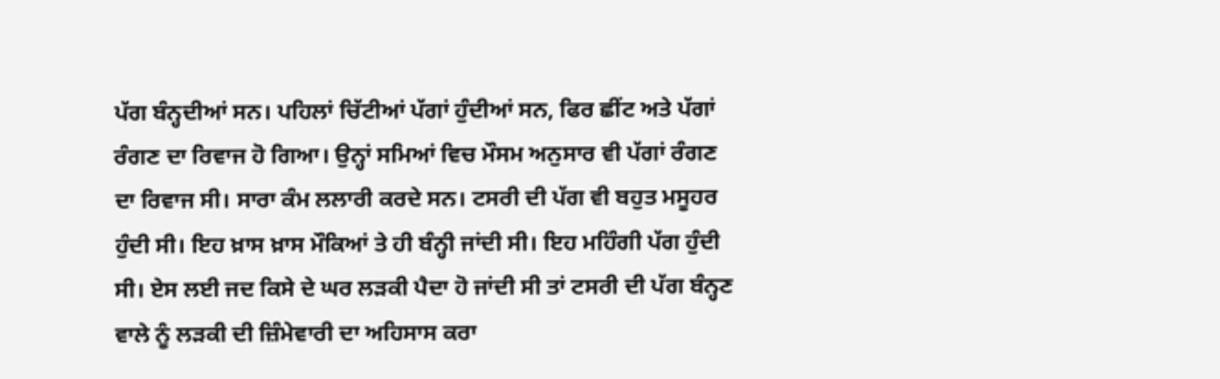ਪੱਗ ਬੰਨ੍ਹਦੀਆਂ ਸਨ। ਪਹਿਲਾਂ ਚਿੱਟੀਆਂ ਪੱਗਾਂ ਹੁੰਦੀਆਂ ਸਨ, ਫਿਰ ਛੀਂਟ ਅਤੇ ਪੱਗਾਂ ਰੰਗਣ ਦਾ ਰਿਵਾਜ ਹੋ ਗਿਆ। ਉਨ੍ਹਾਂ ਸਮਿਆਂ ਵਿਚ ਮੌਸਮ ਅਨੁਸਾਰ ਵੀ ਪੱਗਾਂ ਰੰਗਣ ਦਾ ਰਿਵਾਜ ਸੀ। ਸਾਰਾ ਕੰਮ ਲਲਾਰੀ ਕਰਦੇ ਸਨ। ਟਸਰੀ ਦੀ ਪੱਗ ਵੀ ਬਹੁਤ ਮਸੂਹਰ ਹੁੰਦੀ ਸੀ। ਇਹ ਖ਼ਾਸ ਖ਼ਾਸ ਮੌਕਿਆਂ ਤੇ ਹੀ ਬੰਨ੍ਹੀ ਜਾਂਦੀ ਸੀ। ਇਹ ਮਹਿੰਗੀ ਪੱਗ ਹੁੰਦੀ ਸੀ। ਏਸ ਲਈ ਜਦ ਕਿਸੇ ਦੇ ਘਰ ਲੜਕੀ ਪੈਦਾ ਹੋ ਜਾਂਦੀ ਸੀ ਤਾਂ ਟਸਰੀ ਦੀ ਪੱਗ ਬੰਨ੍ਹਣ ਵਾਲੇ ਨੂੰ ਲੜਕੀ ਦੀ ਜ਼ਿੰਮੇਵਾਰੀ ਦਾ ਅਹਿਸਾਸ ਕਰਾ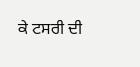ਕੇ ਟਸਰੀ ਦੀ